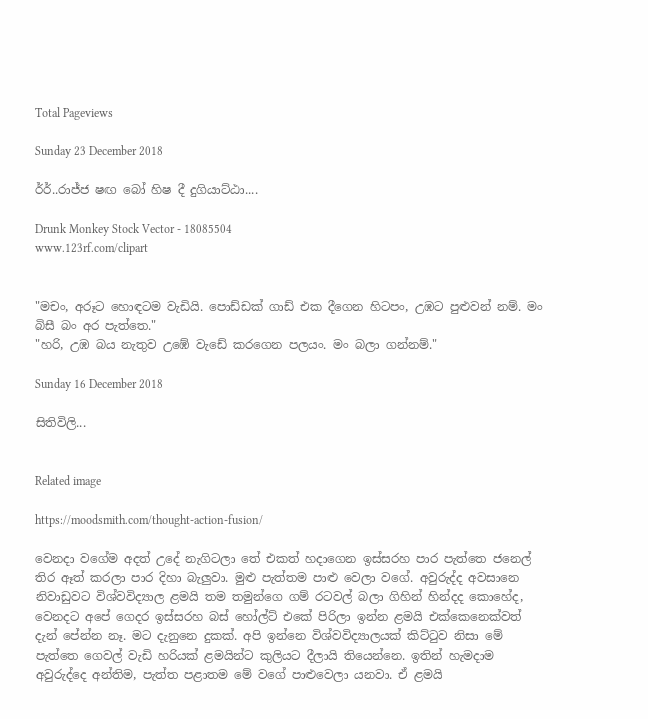Total Pageviews

Sunday 23 December 2018

ර්ර්..රාජ්ජ ෂඟ බෝ හිෂ දී දුගියාට්ඨා....

Drunk Monkey Stock Vector - 18085504
www.123rf.com/clipart


"මචං, අරූට හොඳටම වැඩියි. පොඩ්ඩක් ගාඩ් එක දීගෙන හිටපං, උඹට පුළුවන් නම්. මං බිසී බං අර පැත්තෙ."
"හරි, උඹ බය නැතුව උඹේ වැඩේ කරගෙන පලයං. මං බලා ගන්නම්."

Sunday 16 December 2018

සිතිවිලි...


Related image

https://moodsmith.com/thought-action-fusion/

වෙනදා වගේම අදත් උදේ නැගිටලා තේ එකත් හදාගෙන ඉස්සරහ පාර පැත්තෙ ජනෙල් තිර ඈත් කරලා පාර දිහා බැලුවා. මුළු පැත්තම පාළු වෙලා වගේ. අවුරුද්ද අවසානෙ නිවාඩුවට විශ්වවිද්‍යාල ළමයි තම තමුන්ගෙ ගම් රටවල් බලා ගිහින් හින්දද කොහේද, වෙනදට අපේ ගෙදර ඉස්සරහ බස් හෝල්ට් එකේ පිරිලා ඉන්න ළමයි එක්කෙනෙක්වත් දැන් පේන්න නෑ. මට දැනුනෙ දුකක්. අපි ඉන්නෙ විශ්වවිද්‍යාලයක් කිට්ටුව නිසා මේ පැත්තෙ ගෙවල් වැඩි හරියක් ළමයින්ට කුලියට දීලායි තියෙන්නෙ. ඉතින් හැමදාම අවුරුද්දෙ අන්තිම, පැත්ත පළාතම මේ වගේ පාළුවෙලා යනවා. ඒ ළමයි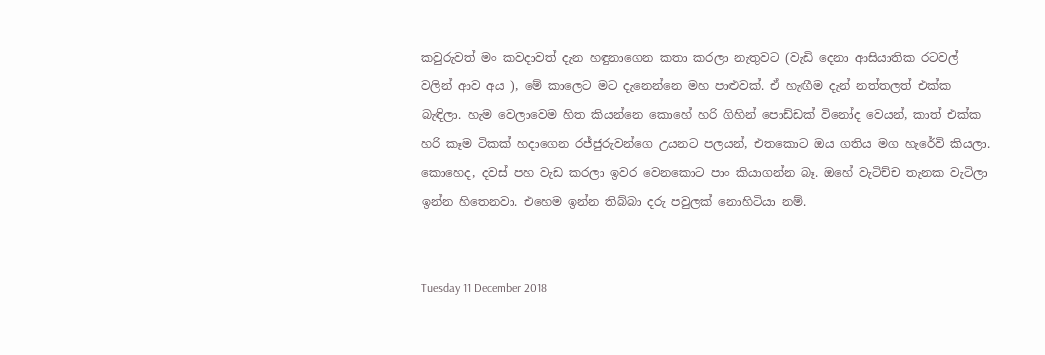කවුරුවත් මං කවදාවත් දැන හඳුනාගෙන කතා කරලා නැතුවට (වැඩි දෙනා ආසියාතික රටවල් වලින් ආව අය ), මේ කාලෙට මට දැනෙන්නෙ මහ පාළුවක්. ඒ හැඟීම දැන් නත්තලත් එක්ක බැඳිලා. හැම වෙලාවෙම හිත කියන්නෙ කොහේ හරි ගිහින් පොඩ්ඩක් විනෝද වෙයන්, කාත් එක්ක හරි කෑම ටිකක් හදාගෙන රජ්ජුරුවන්ගෙ උයනට පලයන්, එතකොට ඔය ගතිය මග හැරේවි කියලා. කොහෙද, දවස් පහ වැඩ කරලා ඉවර වෙනකොට පාං කියාගන්න බෑ. ඔහේ වැටිච්ච තැනක වැටිලා ඉන්න හිතෙනවා. එහෙම ඉන්න තිබ්බා දරු පවුලක් නොහිටියා නම්.


Tuesday 11 December 2018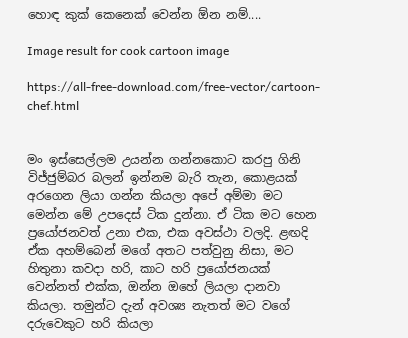හොඳ කුක් කෙනෙක් වෙන්න ඕන නම්....

Image result for cook cartoon image

https://all-free-download.com/free-vector/cartoon-chef.html


මං ඉස්සෙල්ලම උයන්න ගන්නකොට කරපු ගිනි විජ්ජුම්බර බලන් ඉන්නම බැරි තැන, කොළයක් අරගෙන ලියා ගන්න කියලා අපේ අම්මා මට මෙන්න මේ උපදෙස් ටික දුන්නා. ඒ ටික මට හෙන ප්‍රයෝජනවත් උනා එක, එක අවස්ථා වලදි. ළඟදි ඒක අහම්බෙන් මගේ අතට පත්වුනු නිසා, මට හිතුනා කවදා හරි, කාට හරි ප්‍රයෝජනයක් වෙන්නත් එක්ක, ඔන්න ඔහේ ලියලා දානවා කියලා. තමුන්ට දැන් අවශ්‍ය නැතත් මට වගේ දරුවෙකුට හරි කියලා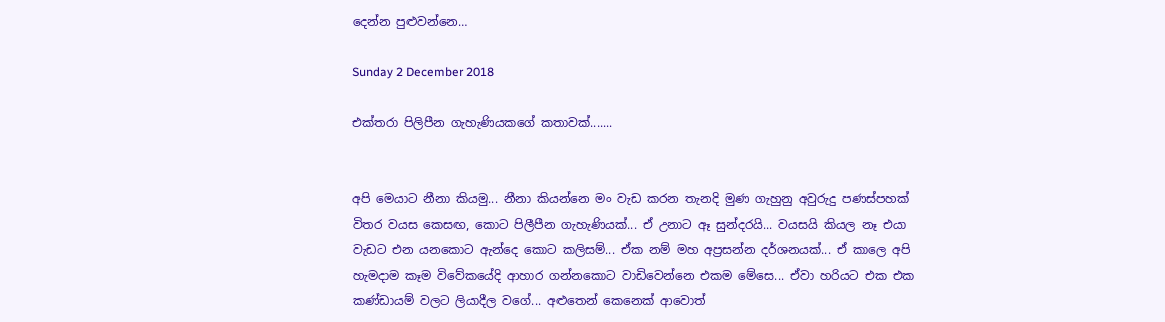දෙන්න පුළුවන්නෙ…

Sunday 2 December 2018

එක්තරා පිලිපීන ගැහැණියකගේ කතාවක්.......


අපි මෙයාට නීනා කියමු... නීනා කියන්නෙ මං වැඩ කරන තැනදි මුණ ගැහුනු අවුරුදු පණස්පහක් විතර වයස කෙසඟ, කොට පිලීපීන ගැහැණියක්... ඒ උනාට ඈ සුන්දරයි... වයසයි කියල නෑ එයා වැඩට එන යනකොට ඇන්දෙ කොට කලිසම්... ඒක නම් මහ අප්‍රසන්න දර්ශනයක්... ඒ කාලෙ අපි හැමදාම කෑම විවේකයේදි ආහාර ගන්නකොට වාඩිවෙන්නෙ එකම මේසෙ... ඒවා හරියට එක එක කණ්ඩායම් වලට ලියාදීල වගේ... අළුතෙන් කෙනෙක් ආවොත්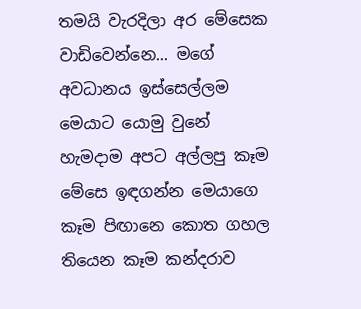තමයි වැරදිලා අර මේසෙක වාඩිවෙන්නෙ... මගේ අවධානය ඉස්සෙල්ලම මෙයාට යොමු වුනේ හැමදාම අපට අල්ලපු කෑම මේසෙ ඉඳගන්න මෙයාගෙ කෑම පිඟානෙ කොත ගහල තියෙන කෑම කන්දරාව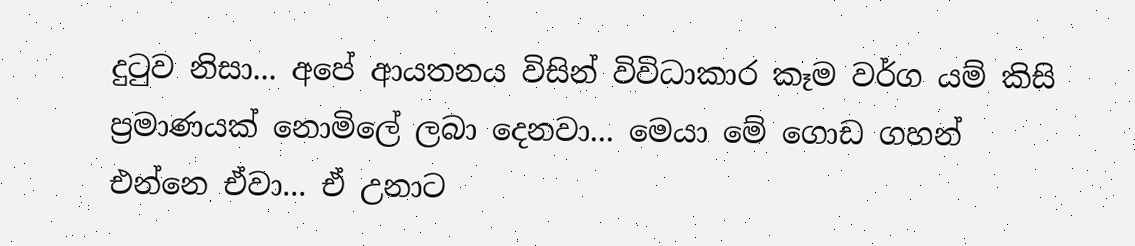දුටුව නිසා... අපේ ආයතනය විසින් විවිධාකාර කෑම වර්ග යම් කිසි ප්‍රමාණයක් නොමිලේ ලබා දෙනවා... මෙයා මේ ගොඩ ගහන් එන්නෙ ඒවා... ඒ උනාට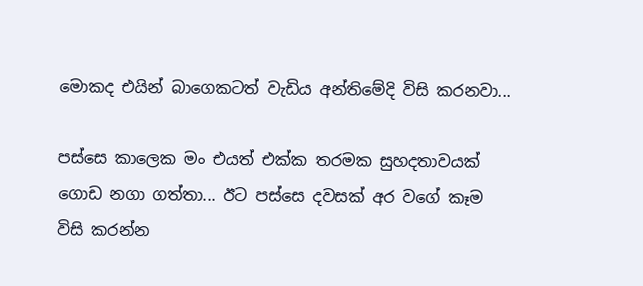මොකද එයින් බාගෙකටත් වැඩිය අන්තිමේදි විසි කරනවා...

පස්සෙ කාලෙක මං එයත් එක්ක තරමක සුහදතාවයක් ගොඩ නගා ගත්තා... ඊට පස්සෙ දවසක් අර වගේ කෑම විසි කරන්න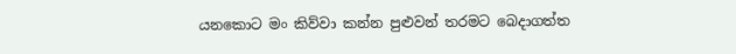යනකොට මං කිව්වා කන්න පුළුවන් තරමට බෙදාගත්ත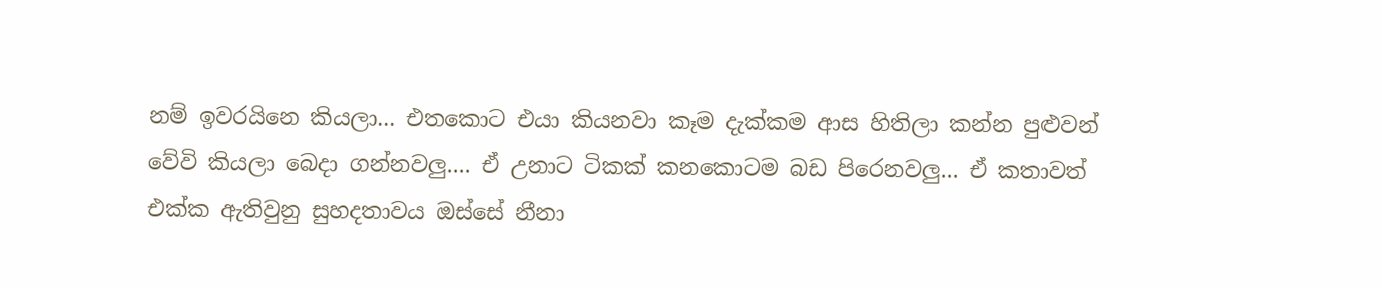නම් ඉවරයිනෙ කියලා... එතකොට එයා කියනවා කෑම දැක්කම ආස හිතිලා කන්න පුළුවන් වේවි කියලා බෙදා ගන්නවලු.... ඒ උනාට ටිකක් කනකොටම බඩ පිරෙනවලු... ඒ කතාවත් එක්ක ඇතිවුනු සුහදතාවය ඔස්සේ නීනා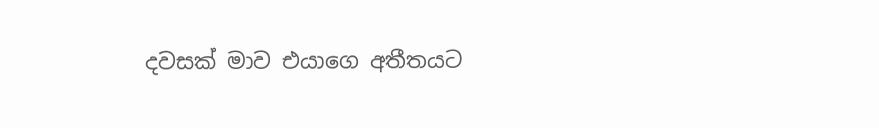දවසක් මාව එයාගෙ අතීතයට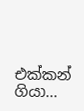එක්කන් ගියා...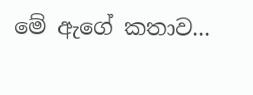මේ ඇගේ කතාව...